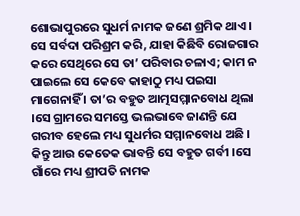ଶୋଭାପୁରରେ ସୁଧର୍ମ ନାମକ ଜଣେ ଶ୍ରମିକ ଥାଏ । ସେ ସର୍ବଦା ପରିଶ୍ରମ କରି, ଯାହା କିଛିବି ରୋଜଗାର କରେ ସେଥିରେ ସେ ତା’ ପରିବାର ଚଳାଏ; କାମ ନ ପାଇଲେ ସେ କେବେ କାହାଠୁ ମଧ୍ୟ ପଇସା ମାଗେନାହିଁ । ତା’ର ବହୁତ ଆତ୍ମସମ୍ମାନବୋଧ ଥିଲା ।ସେ ଗ୍ରାମରେ ସମସ୍ତେ ଭଲଭାବେ ଜାଣନ୍ତି ଯେ ଗରୀବ ହେଲେ ମଧ୍ୟ ସୁଧର୍ମର ସମ୍ମାନବୋଧ ଅଛି । କିନ୍ତୁ ଆଉ କେତେକ ଭାବନ୍ତି ସେ ବହୁତ ଗର୍ବୀ ।ସେ ଗାଁରେ ମଧ୍ୟ ଶ୍ରୀପତି ନାମକ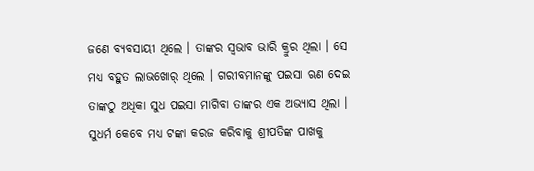ଜଣେ ବ୍ୟବସାୟୀ ଥିଲେ । ତାଙ୍କର ସ୍ୱଭାବ ଭାରି କ୍ରୁର ଥିଲା । ସେ ମଧ୍ୟ ବହୁତ ଲାଭଖୋର୍ ଥିଲେ । ଗରୀବମାନଙ୍କୁ ପଇସା ଋଣ ଦେଇ ତାଙ୍କଠୁ ଅଧିକା ସୁଧ ପଇସା ମାଗିବା ତାଙ୍କର ଏକ ଅଭ୍ୟାସ ଥିଲା । ସୁଧର୍ମ କେବେ ମଧ୍ୟ ଟଙ୍କା କରଜ କରିବାକୁ ଶ୍ରୀପତିଙ୍କ ପାଖକୁ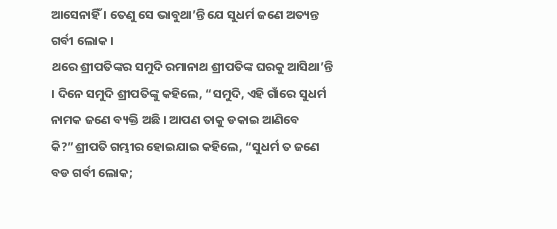ଆସେନାହିଁ । ତେଣୁ ସେ ଭାବୁଥା’ନ୍ତି ଯେ ସୁଧର୍ମ ଜଣେ ଅତ୍ୟନ୍ତ ଗର୍ବୀ ଲୋକ ।
ଥରେ ଶ୍ରୀପତିଙ୍କର ସମୁଦି ରମାନାଥ ଶ୍ରୀପତିଙ୍କ ଘରକୁ ଆସିଥା’ନ୍ତି । ଦିନେ ସମୁଦି ଶ୍ରୀପତିଙ୍କୁ କହିଲେ, “ସମୁଦି, ଏହି ଗାଁରେ ସୁଧର୍ମ ନାମକ ଜଣେ ବ୍ୟକ୍ତି ଅଛି । ଆପଣ ତାକୁ ଡକାଇ ଆଣିବେ କି?”ଶ୍ରୀପତି ଗମ୍ଭୀର ହୋଇଯାଇ କହିଲେ, “ସୁଧର୍ମ ତ ଜଣେ ବଡ ଗର୍ବୀ ଲୋକ;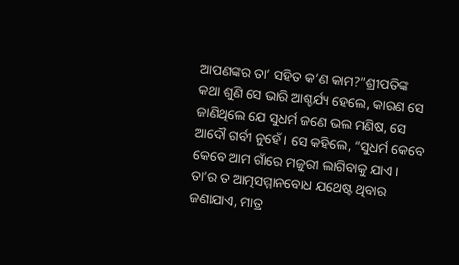ଆପଣଙ୍କର ତା’ ସହିତ କ’ଣ କାମ?”ଶ୍ରୀପତିଙ୍କ କଥା ଶୁଣି ସେ ଭାରି ଆଶ୍ଚର୍ଯ୍ୟ ହେଲେ, କାରଣ ସେ ଜାଣିଥିଲେ ଯେ ସୁଧର୍ମ ଜଣେ ଭଲ ମଣିଷ, ସେ ଆଦୌ ଗର୍ବୀ ନୁହେଁ । ସେ କହିଲେ, “ସୁଧର୍ମ କେବେ କେବେ ଆମ ଗାଁରେ ମଜୁରୀ ଲାଗିବାକୁ ଯାଏ । ତା’ର ତ ଆତ୍ମସମ୍ମାନବୋଧ ଯଥେଷ୍ଟ ଥିବାର ଜଣାଯାଏ, ମାତ୍ର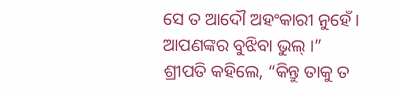ସେ ତ ଆଦୌ ଅହଂକାରୀ ନୁହେଁ । ଆପଣଙ୍କର ବୁଝିବା ଭୁଲ୍ ।”
ଶ୍ରୀପତି କହିଲେ, “କିନ୍ତୁ ତାକୁ ତ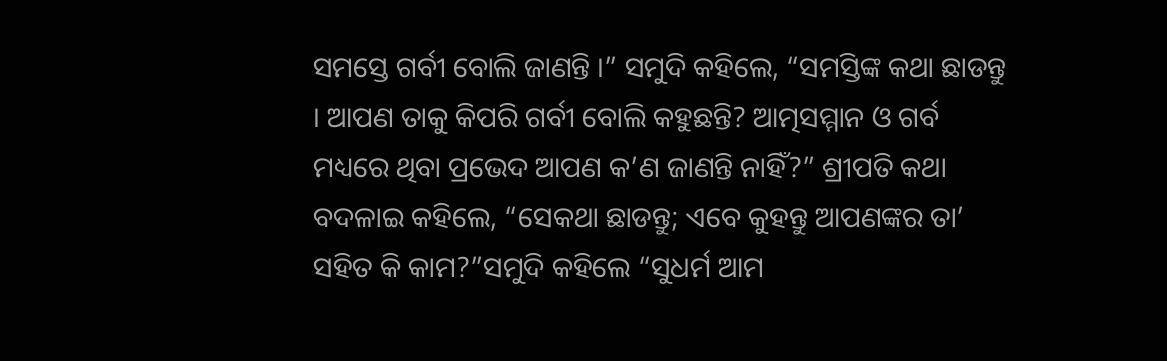ସମସ୍ତେ ଗର୍ବୀ ବୋଲି ଜାଣନ୍ତି ।” ସମୁଦି କହିଲେ, “ସମସ୍ତିଙ୍କ କଥା ଛାଡନ୍ତୁ । ଆପଣ ତାକୁ କିପରି ଗର୍ବୀ ବୋଲି କହୁଛନ୍ତି? ଆତ୍ମସମ୍ମାନ ଓ ଗର୍ବ ମଧ୍ୟରେ ଥିବା ପ୍ରଭେଦ ଆପଣ କ’ଣ ଜାଣନ୍ତି ନାହିଁ?” ଶ୍ରୀପତି କଥା ବଦଳାଇ କହିଲେ, “ସେକଥା ଛାଡନ୍ତୁ; ଏବେ କୁହନ୍ତୁ ଆପଣଙ୍କର ତା’ ସହିତ କି କାମ?”ସମୁଦି କହିଲେ “ସୁଧର୍ମ ଆମ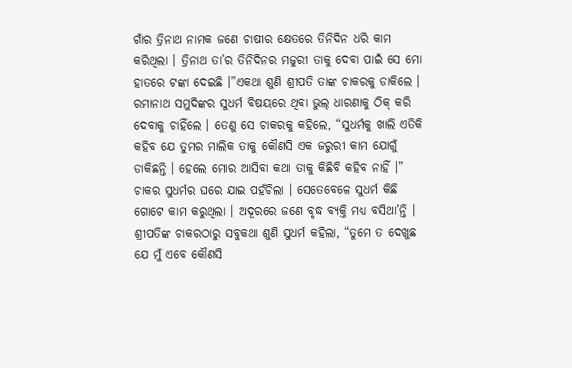ଗାଁର ତ୍ରିନାଥ ନାମକ ଜଣେ ଚାଷୀର କ୍ଷେତରେ ତିନିଦିନ ଧରି କାମ କରିଥିଲା । ତ୍ରିନାଥ ତା’ର ତିନିଦିନର ମଜୁରୀ ତାକୁ ଦେବା ପାଇଁ ସେ ମୋ ହାତରେ ଟଙ୍କା ଦେଇଛି ।”ଏକଥା ଶୁଣି ଶ୍ରୀପତି ତାଙ୍କ ଚାକରକୁ ଡାକିଲେ । ରମାନାଥ ସମୁଦିଙ୍କର ସୁଧର୍ମ ବିଷୟରେ ଥିବା ଭୁଲ୍ ଧାରଣାକୁ ଠିକ୍ କରି ଦେବାକୁ ଚାହିଁଲେ । ତେଣୁ ସେ ଚାକରକୁ କହିଲେ, “ସୁଧର୍ମକୁ ଖାଲି ଏତିକି କହିବ ଯେ ତୁମର ମାଲିକ ତାକୁ କୌଣସି ଏକ ଜରୁରୀ କାମ ଯୋଗୁଁ ଡାକିଛନ୍ତି । ହେଲେ ମୋର ଆସିବା କଥା ତାକୁ କିଛିବି କହିବ ନାହିଁ ।”
ଚାକର ସୁଧର୍ମର ଘରେ ଯାଇ ପହଁଚିଲା । ସେତେବେଳେ ସୁଧର୍ମ କିଛି ଗୋଟେ କାମ କରୁଥିଲା । ଅଦୂରରେ ଜଣେ ବୃଦ୍ଧ ବ୍ୟକ୍ତି ମଧ୍ୟ ବସିଥା’ନ୍ତି । ଶ୍ରୀପତିଙ୍କ ଚାକରଠାରୁ ସବୁକଥା ଶୁଣି ସୁଧର୍ମ କହିଲା, “ତୁମେ ତ ଦେଖୁଛ ଯେ ମୁଁ ଏବେ କୌଣସି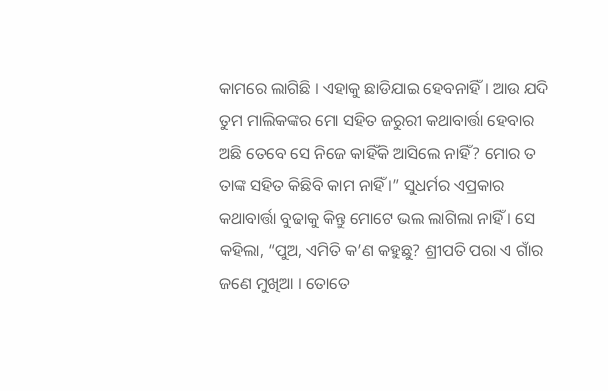କାମରେ ଲାଗିଛି । ଏହାକୁ ଛାଡିଯାଇ ହେବନାହିଁ । ଆଉ ଯଦି ତୁମ ମାଲିକଙ୍କର ମୋ ସହିତ ଜରୁରୀ କଥାବାର୍ତ୍ତା ହେବାର ଅଛି ତେବେ ସେ ନିଜେ କାହିଁକି ଆସିଲେ ନାହିଁ? ମୋର ତ ତାଙ୍କ ସହିତ କିଛିବି କାମ ନାହିଁ ।” ସୁଧର୍ମର ଏପ୍ରକାର କଥାବାର୍ତ୍ତା ବୁଢାକୁ କିନ୍ତୁ ମୋଟେ ଭଲ ଲାଗିଲା ନାହିଁ । ସେ କହିଲା, “ପୁଅ, ଏମିତି କ’ଣ କହୁଛୁ? ଶ୍ରୀପତି ପରା ଏ ଗାଁର ଜଣେ ମୁଖିଆ । ତୋତେ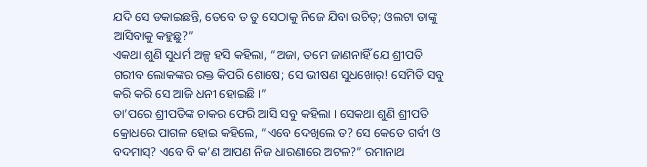ଯଦି ସେ ଡକାଇଛନ୍ତି, ତେବେ ତ ତୁ ସେଠାକୁ ନିଜେ ଯିବା ଉଚିତ୍; ଓଲଟା ତାଙ୍କୁ ଆସିବାକୁ କହୁଛୁ?”
ଏକଥା ଶୁଣି ସୁଧର୍ମ ଅଳ୍ପ ହସି କହିଲା, “ଅଜା, ତମେ ଜାଣନାହିଁ ଯେ ଶ୍ରୀପତି ଗରୀବ ଲୋକଙ୍କର ରକ୍ତ କିପରି ଶୋଷେ; ସେ ଭୀଷଣ ସୁଧଖୋର୍! ସେମିତି ସବୁ କରି କରି ସେ ଆଜି ଧନୀ ହୋଇଛି ।”
ତା’ପରେ ଶ୍ରୀପତିଙ୍କ ଚାକର ଫେରି ଆସି ସବୁ କହିଲା । ସେକଥା ଶୁଣି ଶ୍ରୀପତି କ୍ରୋଧରେ ପାଗଳ ହୋଇ କହିଲେ, “ଏବେ ଦେଖିଲେ ତ? ସେ କେତେ ଗର୍ବୀ ଓ ବଦମାସ୍? ଏବେ ବି କ’ଣ ଆପଣ ନିଜ ଧାରଣାରେ ଅଟଳ?” ରମାନାଥ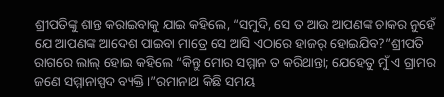ଶ୍ରୀପତିଙ୍କୁ ଶାନ୍ତ କରାଇବାକୁ ଯାଇ କହିଲେ, “ସମୁଦି, ସେ ତ ଆଉ ଆପଣଙ୍କ ଚାକର ନୁହେଁ ଯେ ଆପଣଙ୍କ ଆଦେଶ ପାଇବା ମାତ୍ରେ ସେ ଆସି ଏଠାରେ ହାଜର୍ ହୋଇଯିବ?”ଶ୍ରୀପତି ରାଗରେ ଲାଲ୍ ହୋଇ କହିଲେ “କିନ୍ତୁ ମୋର ସମ୍ମାନ ତ କରିଥାନ୍ତା; ଯେହେତୁ ମୁଁ ଏ ଗ୍ରାମର ଜଣେ ସମ୍ମାନାସ୍ପଦ ବ୍ୟକ୍ତି ।”ରମାନାଥ କିଛି ସମୟ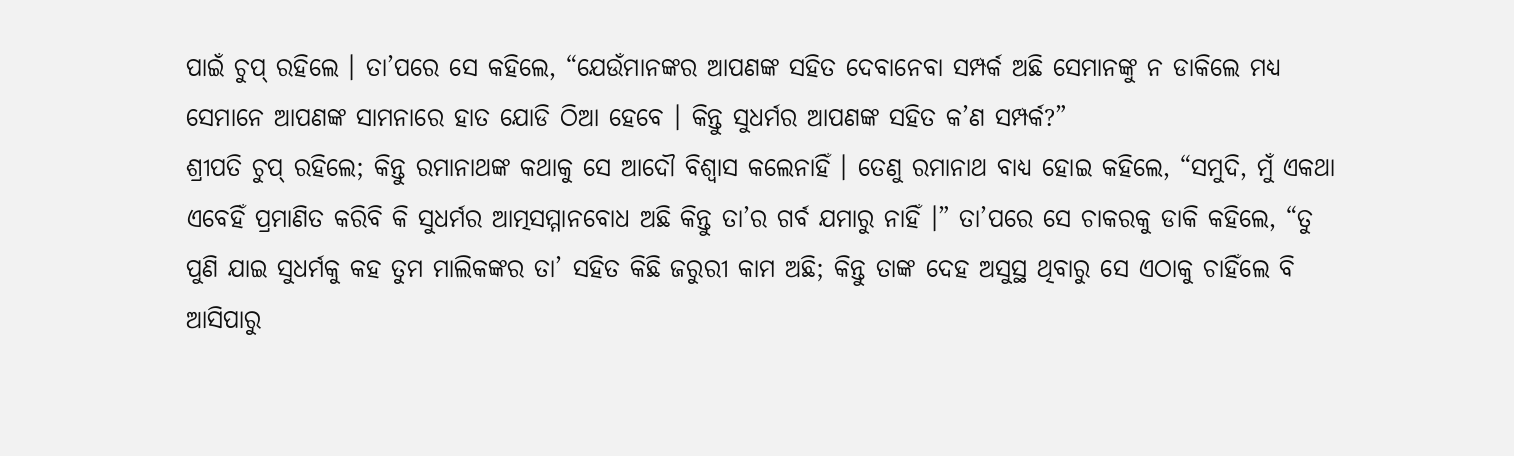ପାଇଁ ଚୁପ୍ ରହିଲେ । ତା’ପରେ ସେ କହିଲେ, “ଯେଉଁମାନଙ୍କର ଆପଣଙ୍କ ସହିତ ଦେବାନେବା ସମ୍ପର୍କ ଅଛି ସେମାନଙ୍କୁ ନ ଡାକିଲେ ମଧ୍ୟ ସେମାନେ ଆପଣଙ୍କ ସାମନାରେ ହାତ ଯୋଡି ଠିଆ ହେବେ । କିନ୍ତୁ ସୁଧର୍ମର ଆପଣଙ୍କ ସହିତ କ’ଣ ସମ୍ପର୍କ?”
ଶ୍ରୀପତି ଚୁପ୍ ରହିଲେ; କିନ୍ତୁ ରମାନାଥଙ୍କ କଥାକୁ ସେ ଆଦୌ ବିଶ୍ୱାସ କଲେନାହିଁ । ତେଣୁ ରମାନାଥ ବାଧ୍ୟ ହୋଇ କହିଲେ, “ସମୁଦି, ମୁଁ ଏକଥା ଏବେହିଁ ପ୍ରମାଣିତ କରିବି କି ସୁଧର୍ମର ଆତ୍ମସମ୍ମାନବୋଧ ଅଛି କିନ୍ତୁ ତା’ର ଗର୍ବ ଯମାରୁ ନାହିଁ ।” ତା’ପରେ ସେ ଚାକରକୁ ଡାକି କହିଲେ, “ତୁ ପୁଣି ଯାଇ ସୁଧର୍ମକୁ କହ ତୁମ ମାଲିକଙ୍କର ତା’ ସହିତ କିଛି ଜରୁରୀ କାମ ଅଛି; କିନ୍ତୁ ତାଙ୍କ ଦେହ ଅସୁସ୍ଥ ଥିବାରୁ ସେ ଏଠାକୁ ଚାହିଁଲେ ବି ଆସିପାରୁ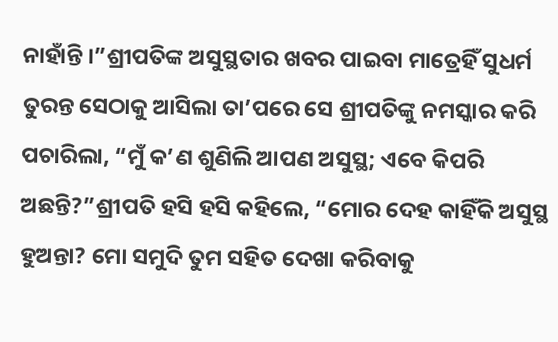ନାହାଁନ୍ତି ।”ଶ୍ରୀପତିଙ୍କ ଅସୁସ୍ଥତାର ଖବର ପାଇବା ମାତ୍ରେହିଁ ସୁଧର୍ମ ତୁରନ୍ତ ସେଠାକୁ ଆସିଲା ତା’ପରେ ସେ ଶ୍ରୀପତିଙ୍କୁ ନମସ୍କାର କରି ପଚାରିଲା, “ମୁଁ କ’ଣ ଶୁଣିଲି ଆପଣ ଅସୁସ୍ଥ; ଏବେ କିପରି ଅଛନ୍ତି?”ଶ୍ରୀପତି ହସି ହସି କହିଲେ, “ମୋର ଦେହ କାହିଁକି ଅସୁସ୍ଥ ହୁଅନ୍ତା? ମୋ ସମୁଦି ତୁମ ସହିତ ଦେଖା କରିବାକୁ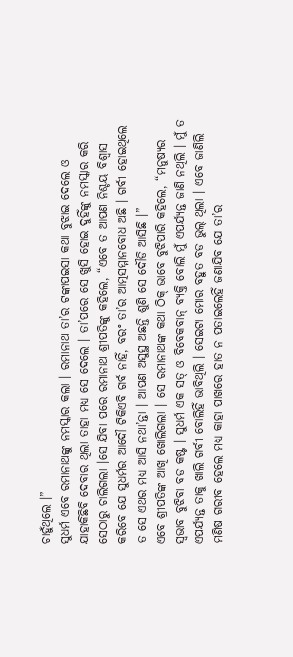ଚାହୁଁଥିଲେ ।”
ସୁଧର୍ମ ଏବେ ରମାନାଥଙ୍କୁ ନମସ୍କାର କଲା । ରମାନାଥ ତା’ର ଟଙ୍କାପଇସା କଥା ବୁଝାଇ ଦେଲେ ଓ ଯାହାକିଛିବି ଦେବାର ଥିଲା ତାହା ମଧ୍ୟ ସେ ଦେଲେ । ତା’ପରେ ସେ ଖୁସି ହୋଇ ଦୁହିଁଙ୍କୁ ନମସ୍କାର କରି ସେଠାରୁ ଚାଲିଗଲା ।ସେ ଯିବା ପରେ ରମାନାଥ ଶ୍ରୀପତିଙ୍କୁ କହିଲେ, “ଏବେ ତ ଆପଣ ନିଶ୍ଚୟ ବିଶ୍ୱାସ କରିବେ ଯେ ସୁଧର୍ମର ଆଦୌ ଟିକିଏବି ଗର୍ବ ନାହିଁ, ବରଂ ତା’ର ଆତ୍ମସମ୍ମାନବୋଧ ଅଛି । ଗର୍ବୀ ହୋଇଥିଲେ ତ ସେ ଏଥର ମଧ୍ୟ ଆସି ନଥା’ନ୍ତା । ଆପଣ ଅସୁସ୍ଥ ଅଛନ୍ତି ଶୁଣି ସେ ଦୌଡି ଆସିଛି ।”
ଏବେ ଶ୍ରୀପତିଙ୍କ ଆଖି ଖୋଲିଗଲା । ସେ ରମାନାଥଙ୍କ କଥା ଠିକ୍ ଭାବେ ବୁଝିପାରି କହିଲେ, “ମନୁଷ୍ୟର ସ୍ୱଭାବ ବୁଝିବା ବଡ କଷ୍ଟ । ସୁଧର୍ମ ଏକ ସତ୍ ଓ ବିବେକବାନ୍ ବ୍ୟକ୍ତି ବୋଲି ମୁଁ ଏପର୍ଯ୍ୟନ୍ତ ଜାଣି ନଥିଲି । ମୁଁ ତ ଏପର୍ଯ୍ୟନ୍ତ ତାକୁ ଖାଲି ଗର୍ବୀ ବୋଲିହିଁ ଭାବିଥିଲି । ସେଇଟା ମୋର ବହୁତ ବଡ ଭୁଲ୍ ଥିଲା । ଏବେ ଜାଣିଲି ମଣିଷ ଗରୀବ ହେଲେ ମଧ୍ୟ କାହା ପାଖରେ ହାତ ନ ପତାଇଲେହିଁ ଜଣାଯିବ ଯେ ତା’ର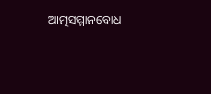ଆତ୍ମସମ୍ମାନବୋଧ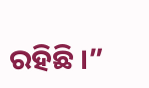ରହିଛି ।”